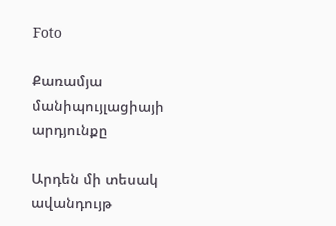Foto

Քառամյա մանիպույլացիայի արդյունքը

Արդեն մի տեսակ ավանդույթ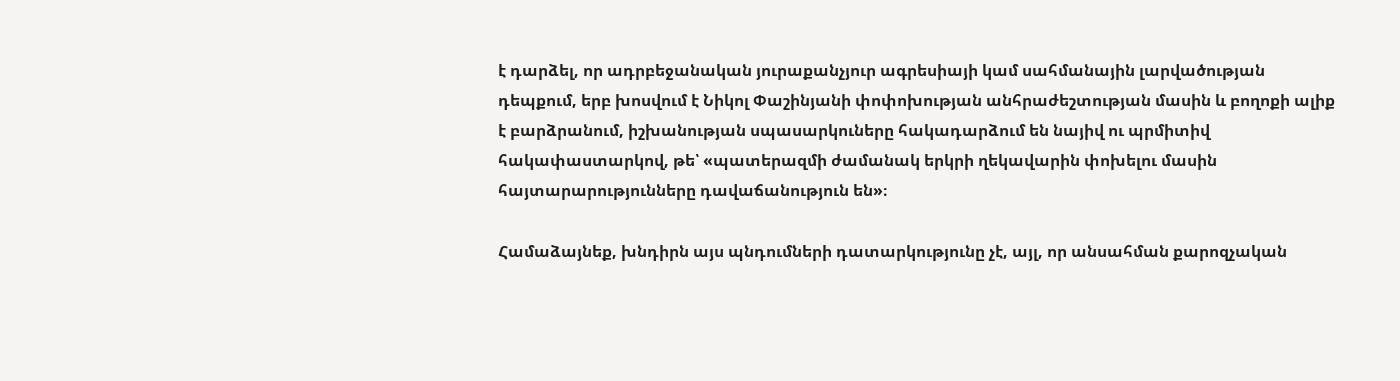է դարձել, որ ադրբեջանական յուրաքանչյուր ագրեսիայի կամ սահմանային լարվածության դեպքում, երբ խոսվում է Նիկոլ Փաշինյանի փոփոխության անհրաժեշտության մասին և բողոքի ալիք է բարձրանում, իշխանության սպասարկուները հակադարձում են նայիվ ու պրմիտիվ հակափաստարկով, թե՝ «պատերազմի ժամանակ երկրի ղեկավարին փոխելու մասին հայտարարությունները դավաճանություն են»։

Համաձայնեք, խնդիրն այս պնդումների դատարկությունը չէ, այլ, որ անսահման քարոզչական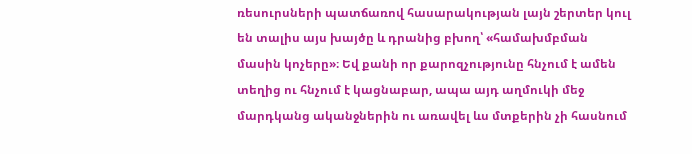ռեսուրսների պատճառով հասարակության լայն շերտեր կուլ են տալիս այս խայծը և դրանից բխող՝ «համախմբման մասին կոչերը»։ Եվ քանի որ քարոզչությունը հնչում է ամեն տեղից ու հնչում է կացնաբար, ապա այդ աղմուկի մեջ մարդկանց ականջներին ու առավել ևս մտքերին չի հասնում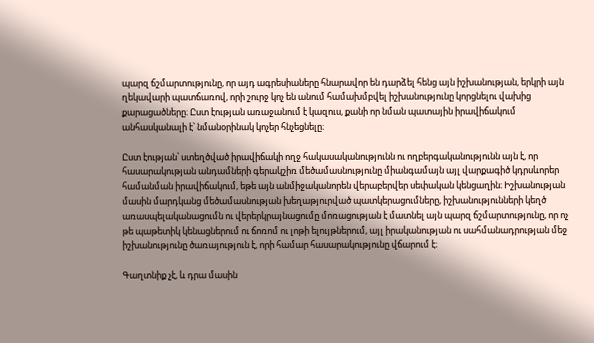պարզ ճշմարտությունը, որ այդ ագրեսիաները հնարավոր են դարձել հենց այն իշխանության, երկրի այն ղեկավարի պատճառով, որի շուրջ կոչ են անում համախմբվել իշխանությունը կորցնելու վախից քարացածները։ Ըստ էության առաջանում է կազուս, քանի որ նման պատային իրավիճակում անհասկանալի է՝ նմանօրինակ կոչեր հնչեցնելը։

Ըստ էության՝ ստեղծված իրավիճակի ողջ հակասականությունն ու ողբերգականությունն այն է, որ հասարակության անդամների գերակշիռ մեծամասնությունը միանգամայն այլ վարքագիծ կդրսևորեր համանման իրավիճակում, եթե այն անմիջականորեն վերաբերվեր սեփական կենցաղին։ Իշխանության մասին մարդկանց մեծամասնության խեղաթյուրված պատկերացումները, իշխանությունների կեղծ առասպելականացումն ու վերերկրայնացումը մոռացության է մատնել այն պարզ ճշմարտությունը, որ ոչ թե պաթետիկ կենացներում ու ճոռոմ ու լոթի ելույթներում, այլ իրականության ու սահմանադրության մեջ իշխանությունը ծառայություն է, որի համար հասարակությունը վճարում է։

Գաղտնիք չէ, և դրա մասին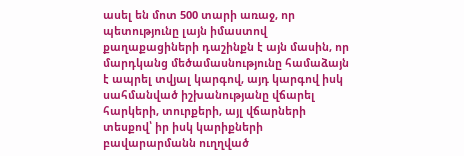ասել են մոտ 500 տարի առաջ, որ պետությունը լայն իմաստով քաղաքացիների դաշինքն է այն մասին, որ մարդկանց մեծամասնությունը համաձայն է ապրել տվյալ կարգով, այդ կարգով իսկ սահմանված իշխանությանը վճարել հարկերի, տուրքերի, այլ վճարների տեսքով՝ իր իսկ կարիքների բավարարմանն ուղղված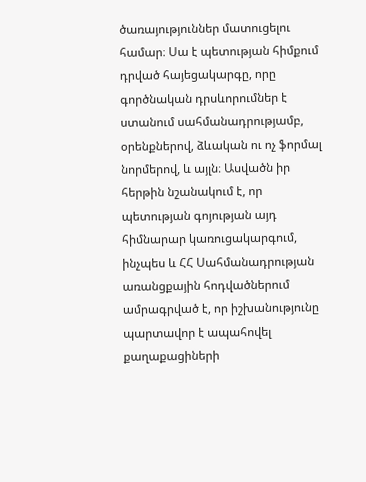ծառայություններ մատուցելու համար։ Սա է պետության հիմքում դրված հայեցակարգը, որը գործնական դրսևորումներ է ստանում սահմանադրությամբ, օրենքներով, ձևական ու ոչ ֆորմալ նորմերով, և այլն։ Ասվածն իր հերթին նշանակում է, որ պետության գոյության այդ հիմնարար կառուցակարգում, ինչպես և ՀՀ Սահմանադրության առանցքային հոդվածներում ամրագրված է, որ իշխանությունը պարտավոր է ապահովել քաղաքացիների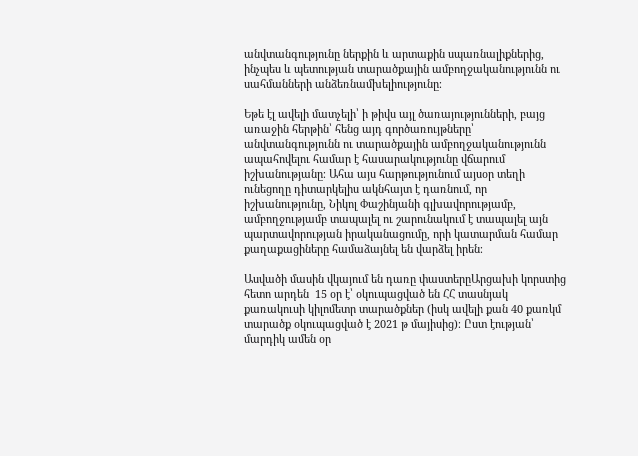անվտանգությունը ներքին և արտաքին սպառնալիքներից, ինչպես և պետության տարածքային ամբողջականությունն ու սահմանների անձեռնամխելիությունը։

Եթե էլ ավելի մատչելի՝ ի թիվս այլ ծառայությունների, բայց առաջին հերթին՝ հենց այդ գործառույթները՝ անվտանգությունն ու տարածքային ամբողջականությունն ապահովելու համար է հասարակությունը վճարում իշխանությանը։ Ահա այս հարթությունում այսօր տեղի ունեցողը դիտարկելիս ակնհայտ է դառնում, որ իշխանությունը, Նիկոլ Փաշինյանի գլխավորությամբ, ամբողջությամբ տապալել ու շարունակում է տապալել այն պարտավորության իրականացումը, որի կատարման համար քաղաքացիները համաձայնել են վարձել իրեն։

Ասվածի մասին վկայում են դառը փաստերըԱրցախի կորստից հետո արդեն  15 օր է՝ օկուպացված են ՀՀ տասնյակ քառակուսի կիլոմետր տարածքներ (իսկ ավելի քան 40 քառկմ տարածք օկուպացված է 2021 թ մայիսից)։ Ըստ էության՝ մարդիկ ամեն օր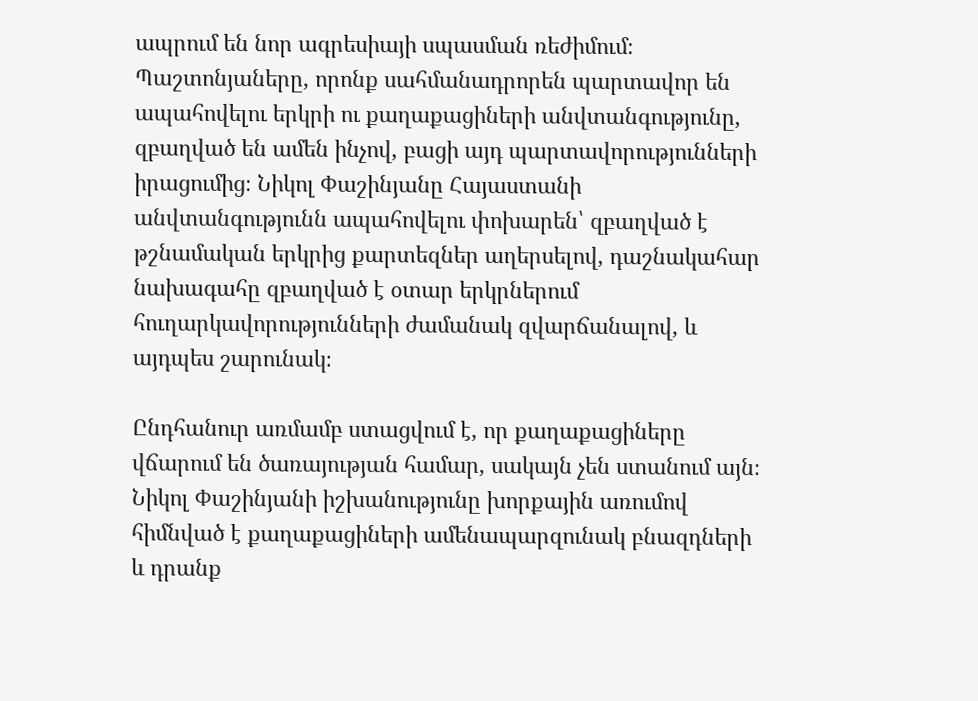ապրում են նոր ագրեսիայի սպասման ռեժիմում։ Պաշտոնյաները, որոնք սահմանադրորեն պարտավոր են ապահովելու երկրի ու քաղաքացիների անվտանգությունը, զբաղված են ամեն ինչով, բացի այդ պարտավորությունների իրացումից։ Նիկոլ Փաշինյանը Հայաստանի անվտանգությունն ապահովելու փոխարեն՝ զբաղված է թշնամական երկրից քարտեզներ աղերսելով, դաշնակահար նախագահը զբաղված է օտար երկրներում հուղարկավորությունների ժամանակ զվարճանալով, և այդպես շարունակ։

Ընդհանուր առմամբ ստացվում է, որ քաղաքացիները վճարում են ծառայության համար, սակայն չեն ստանում այն։ Նիկոլ Փաշինյանի իշխանությունը խորքային առումով հիմնված է քաղաքացիների ամենապարզունակ բնազդների և դրանք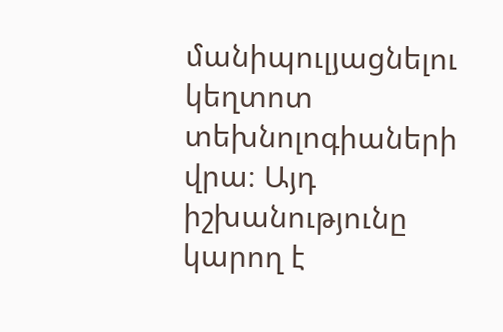մանիպուլյացնելու կեղտոտ տեխնոլոգիաների վրա։ Այդ իշխանությունը կարող է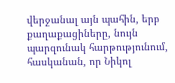վերջանալ այն պահին, երբ քաղաքացիները, նույն պարզունակ հարթությունում, հասկանան, որ Նիկոլ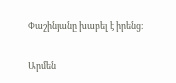Փաշինյանը խաբել է իրենց։

Արմեն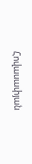Հովասափյան